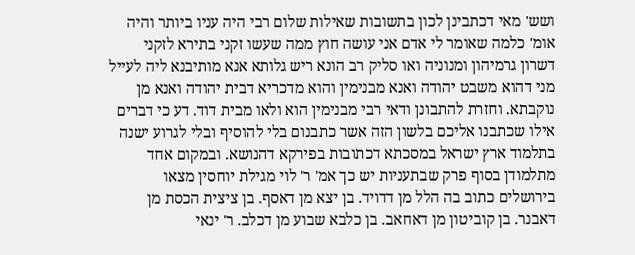ושש' מאי דכתבינן לכון בתשובות שאילות שלום רבי היה עניו ביותר והיה אומ' כלמה שאומר לי אדם אני עושה חוץ ממה שעשו זקני בתירא לזקני דשרון גרמיהון ומנוניה ואו סליק רב הונא ריש גלותא אנא מותיבנא ליה לעייל מני דהוא משבט יהודה ואנא מבנימין והוא מדכריא דבית יהודה ואנא מן נוקבתא. וחזרת להתבונן ודאי רבי מבנימין הוא ולאו מבית דוד. דע כי דברים אילו שכתבנו אליכם בלשון הזה אשר כתבנום בלי להוסיף ובלי לגרוע ישנה בתלמוד ארץ ישראל במסכתא דכתובות בפירקא דהנושא. ובמקום אחד מתלמודן בסוף פרק שבתעניות יש כך אמ' ר' לוי מגילת יוחסין מצאו בירושלים כתוב בה הלל מן דדויד. בן יצא מן דאסף. בן ציצית הכסת מן דאבנר. בן קוביטון מן דאחאב. בן כלבא שבוע מן דכלב. ר' ינאי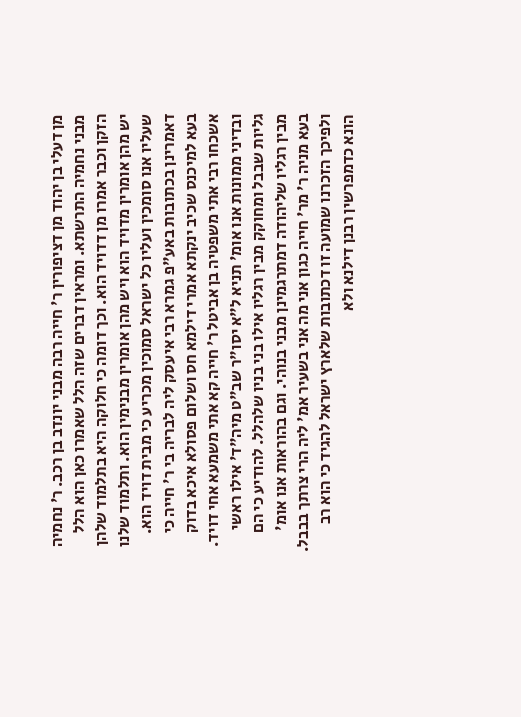מן דעלי בן יהוד מן דציפורין ר' חייה רבה מבני יונדב בן רכב. ר' נחמיה מבני נחמיה התרשתא. ומראין דברים שזה הלל שאמרו כאן הוא הלל הזקן וכבר אמרו מן דדויד הוא. וכך דומה כי חלוקה היא בתלמוד שלהן יש מהן אומרין מדויד הוא ויש מהן אומרין מבנימין הוא. ותלמוד שלנו שעליו אנו סומכין ועליו כל ישראל סמוכין מכריע כי מבית דויד הוא. דאמרינן בכתובות באע"פ גמרא רבי איעסק ליה לבריה בי ר' חייה כי בעא למיכנס שכיב ינקתא אמרי דילמא חס ושלום פסולא איכא בדוק אשכחו רבי אתי משפטיה בן אביטל ר' חייה קא אתי משמעא אחי דויד. ובדיני ממונות אנו אומ' תניא ל"א יסו"ר שב"ט מיה"ד' אילו ראשי גליות שבבל ומחוקק מבין רגליו אילו בני בניו שלהלל. להודיע כי הם מבין רגליו שליהודה דמתרגמינן מבני בנוהי. וגם בהוראות אנו אומ' בעא מניה ר' מר' חייה כגון אני מה אני בשעיר אמ' ליה הרי צרתך בבבל. ולפיכך הזכרנו שמועה זו דכתובות שלארץ ישראל להגיד כי הוא רב הונא כדמפרשין רבנן דילנא ולא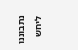נתבוננו ליחש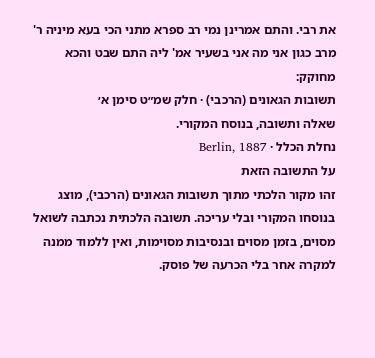את רבי. והתם אמרינן נמי רב ספרא מתני הכי בעא מיניה ר' מרב כגון אני מה אני בשעיר אמ' ליה התם שבט והכא מחוקק:
תשובות הגאונים (הרכבי) · חלק שמ״ט סימן א׳
שאלה ותשובה, בנוסח המקורי.
נחלת הכלל · Berlin, 1887
על התשובה הזאת
זהו מקור הלכתי מתוך תשובות הגאונים (הרכבי), מוצג בנוסחו המקורי ובלי עריכה. תשובה הלכתית נכתבה לשואל מסוים, בזמן מסוים ובנסיבות מסוימות, ואין ללמוד ממנה למקרה אחר בלי הכרעה של פוסק.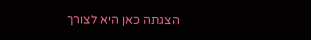הצגתה כאן היא לצורך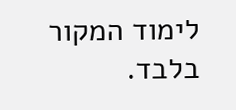לימוד המקור בלבד.